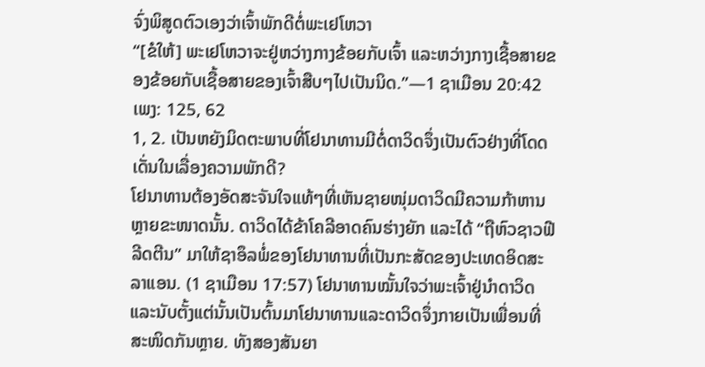ຈົ່ງພິສູດຕົວເອງວ່າເຈົ້າພັກດີຕໍ່ພະເຢໂຫວາ
“[ຂໍໃຫ້] ພະເຢໂຫວາຈະຢູ່ຫວ່າງກາງຂ້ອຍກັບເຈົ້າ ແລະຫວ່າງກາງເຊື້ອສາຍຂອງຂ້ອຍກັບເຊື້ອສາຍຂອງເຈົ້າສືບໆໄປເປັນນິດ.”—1 ຊາເມືອນ 20:42
ເພງ: 125, 62
1, 2. ເປັນຫຍັງມິດຕະພາບທີ່ໂຢນາທານມີຕໍ່ດາວິດຈຶ່ງເປັນຕົວຢ່າງທີ່ໂດດເດັ່ນໃນເລື່ອງຄວາມພັກດີ?
ໂຢນາທານຕ້ອງອັດສະຈັນໃຈແທ້ໆທີ່ເຫັນຊາຍໜຸ່ມດາວິດມີຄວາມກ້າຫານຫຼາຍຂະໜາດນັ້ນ. ດາວິດໄດ້ຂ້າໂຄລີອາດຄົນຮ່າງຍັກ ແລະໄດ້ “ຖືຫົວຊາວຟີລີດຕີນ” ມາໃຫ້ຊາອຶລພໍ່ຂອງໂຢນາທານທີ່ເປັນກະສັດຂອງປະເທດອິດສະລາແອນ. (1 ຊາເມືອນ 17:57) ໂຢນາທານໝັ້ນໃຈວ່າພະເຈົ້າຢູ່ນຳດາວິດ ແລະນັບຕັ້ງແຕ່ນັ້ນເປັນຕົ້ນມາໂຢນາທານແລະດາວິດຈຶ່ງກາຍເປັນເພື່ອນທີ່ສະໜິດກັນຫຼາຍ. ທັງສອງສັນຍາ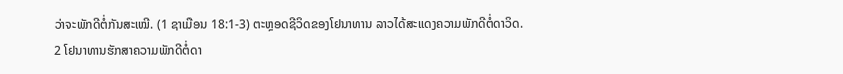ວ່າຈະພັກດີຕໍ່ກັນສະເໝີ. (1 ຊາເມືອນ 18:1-3) ຕະຫຼອດຊີວິດຂອງໂຢນາທານ ລາວໄດ້ສະແດງຄວາມພັກດີຕໍ່ດາວິດ.
2 ໂຢນາທານຮັກສາຄວາມພັກດີຕໍ່ດາ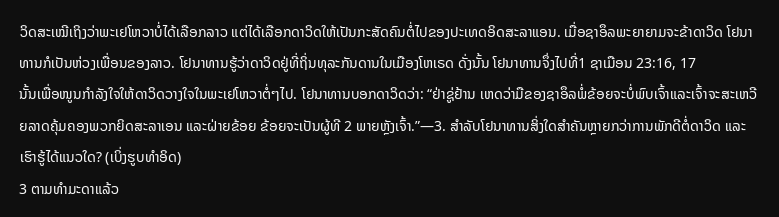ວິດສະເໝີເຖິງວ່າພະເຢໂຫວາບໍ່ໄດ້ເລືອກລາວ ແຕ່ໄດ້ເລືອກດາວິດໃຫ້ເປັນກະສັດຄົນຕໍ່ໄປຂອງປະເທດອິດສະລາແອນ. ເມື່ອຊາອຶລພະຍາຍາມຈະຂ້າດາວິດ ໂຢນາທານກໍເປັນຫ່ວງເພື່ອນຂອງລາວ. ໂຢນາທານຮູ້ວ່າດາວິດຢູ່ທີ່ຖິ່ນທຸລະກັນດານໃນເມືອງໂຫເຣດ ດັ່ງນັ້ນ ໂຢນາທານຈຶ່ງໄປທີ່1 ຊາເມືອນ 23:16, 17
ນັ້ນເພື່ອໜູນກຳລັງໃຈໃຫ້ດາວິດວາງໃຈໃນພະເຢໂຫວາຕໍ່ໆໄປ. ໂຢນາທານບອກດາວິດວ່າ: “ຢ່າຊູ່ຢ້ານ ເຫດວ່າມືຂອງຊາອຶລພໍ່ຂ້ອຍຈະບໍ່ພົບເຈົ້າແລະເຈົ້າຈະສະເຫວີຍລາດຄຸ້ມຄອງພວກຍິດສະລາເອນ ແລະຝ່າຍຂ້ອຍ ຂ້ອຍຈະເປັນຜູ້ທີ 2 ພາຍຫຼັງເຈົ້າ.”—3. ສຳລັບໂຢນາທານສິ່ງໃດສຳຄັນຫຼາຍກວ່າການພັກດີຕໍ່ດາວິດ ແລະເຮົາຮູ້ໄດ້ແນວໃດ? (ເບິ່ງຮູບທຳອິດ)
3 ຕາມທຳມະດາແລ້ວ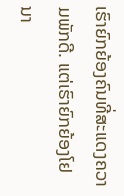ເຮົາຍົກຍ້ອງຄົນທີ່ສະແດງຄວາມພັກດີ. ແຕ່ເຮົາຍົກຍ້ອງໂຢນາ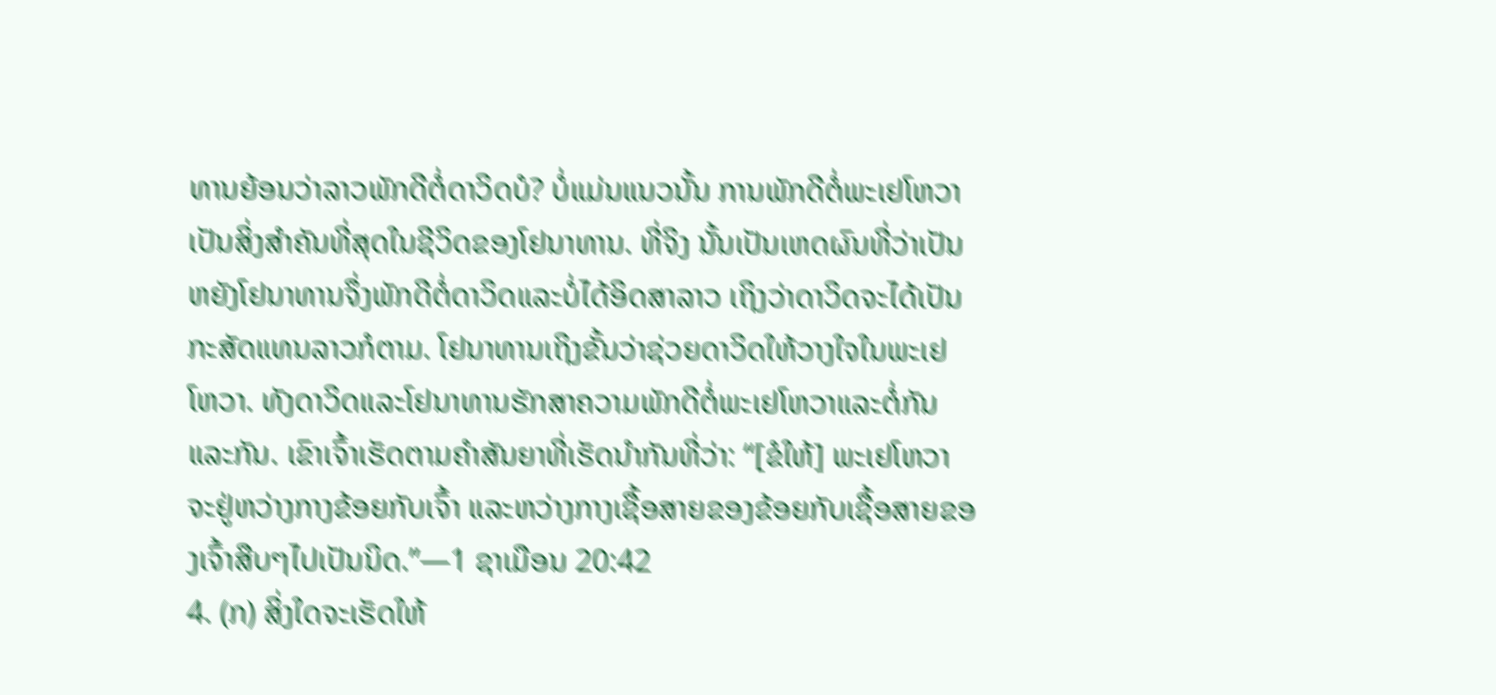ທານຍ້ອນວ່າລາວພັກດີຕໍ່ດາວິດບໍ? ບໍ່ແມ່ນແນວນັ້ນ ການພັກດີຕໍ່ພະເຢໂຫວາເປັນສິ່ງສຳຄັນທີ່ສຸດໃນຊີວິດຂອງໂຢນາທານ. ທີ່ຈິງ ນັ້ນເປັນເຫດຜົນທີ່ວ່າເປັນຫຍັງໂຢນາທານຈຶ່ງພັກດີຕໍ່ດາວິດແລະບໍ່ໄດ້ອິດສາລາວ ເຖິງວ່າດາວິດຈະໄດ້ເປັນກະສັດແທນລາວກໍຕາມ. ໂຢນາທານເຖິງຂັ້ນວ່າຊ່ວຍດາວິດໃຫ້ວາງໃຈໃນພະເຢໂຫວາ. ທັງດາວິດແລະໂຢນາທານຮັກສາຄວາມພັກດີຕໍ່ພະເຢໂຫວາແລະຕໍ່ກັນແລະກັນ. ເຂົາເຈົ້າເຮັດຕາມຄຳສັນຍາທີ່ເຮັດນຳກັນທີ່ວ່າ: “[ຂໍໃຫ້] ພະເຢໂຫວາຈະຢູ່ຫວ່າງກາງຂ້ອຍກັບເຈົ້າ ແລະຫວ່າງກາງເຊື້ອສາຍຂອງຂ້ອຍກັບເຊື້ອສາຍຂອງເຈົ້າສືບໆໄປເປັນນິດ.”—1 ຊາເມືອນ 20:42
4. (ກ) ສິ່ງໃດຈະເຮັດໃຫ້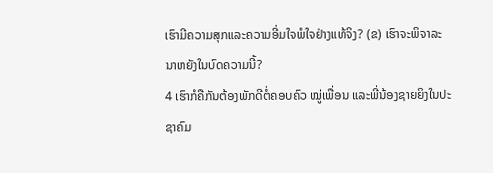ເຮົາມີຄວາມສຸກແລະຄວາມອີ່ມໃຈພໍໃຈຢ່າງແທ້ຈິງ? (ຂ) ເຮົາຈະພິຈາລະນາຫຍັງໃນບົດຄວາມນີ້?
4 ເຮົາກໍຄືກັນຕ້ອງພັກດີຕໍ່ຄອບຄົວ ໝູ່ເພື່ອນ ແລະພີ່ນ້ອງຊາຍຍິງໃນປະຊາຄົມ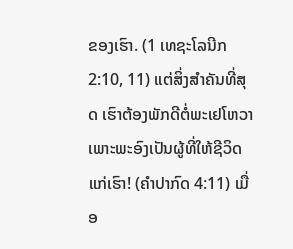ຂອງເຮົາ. (1 ເທຊະໂລນີກ 2:10, 11) ແຕ່ສິ່ງສຳຄັນທີ່ສຸດ ເຮົາຕ້ອງພັກດີຕໍ່ພະເຢໂຫວາ ເພາະພະອົງເປັນຜູ້ທີ່ໃຫ້ຊີວິດແກ່ເຮົາ! (ຄຳປາກົດ 4:11) ເມື່ອ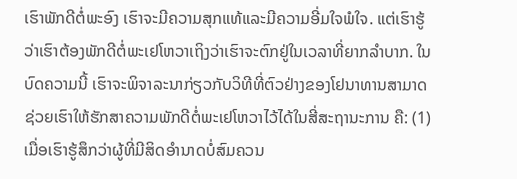ເຮົາພັກດີຕໍ່ພະອົງ ເຮົາຈະມີຄວາມສຸກແທ້ແລະມີຄວາມອີ່ມໃຈພໍໃຈ. ແຕ່ເຮົາຮູ້ວ່າເຮົາຕ້ອງພັກດີຕໍ່ພະເຢໂຫວາເຖິງວ່າເຮົາຈະຕົກຢູ່ໃນເວລາທີ່ຍາກລຳບາກ. ໃນບົດຄວາມນີ້ ເຮົາຈະພິຈາລະນາກ່ຽວກັບວິທີທີ່ຕົວຢ່າງຂອງໂຢນາທານສາມາດຊ່ວຍເຮົາໃຫ້ຮັກສາຄວາມພັກດີຕໍ່ພະເຢໂຫວາໄວ້ໄດ້ໃນສີ່ສະຖານະການ ຄື: (1) ເມື່ອເຮົາຮູ້ສຶກວ່າຜູ້ທີ່ມີສິດອຳນາດບໍ່ສົມຄວນ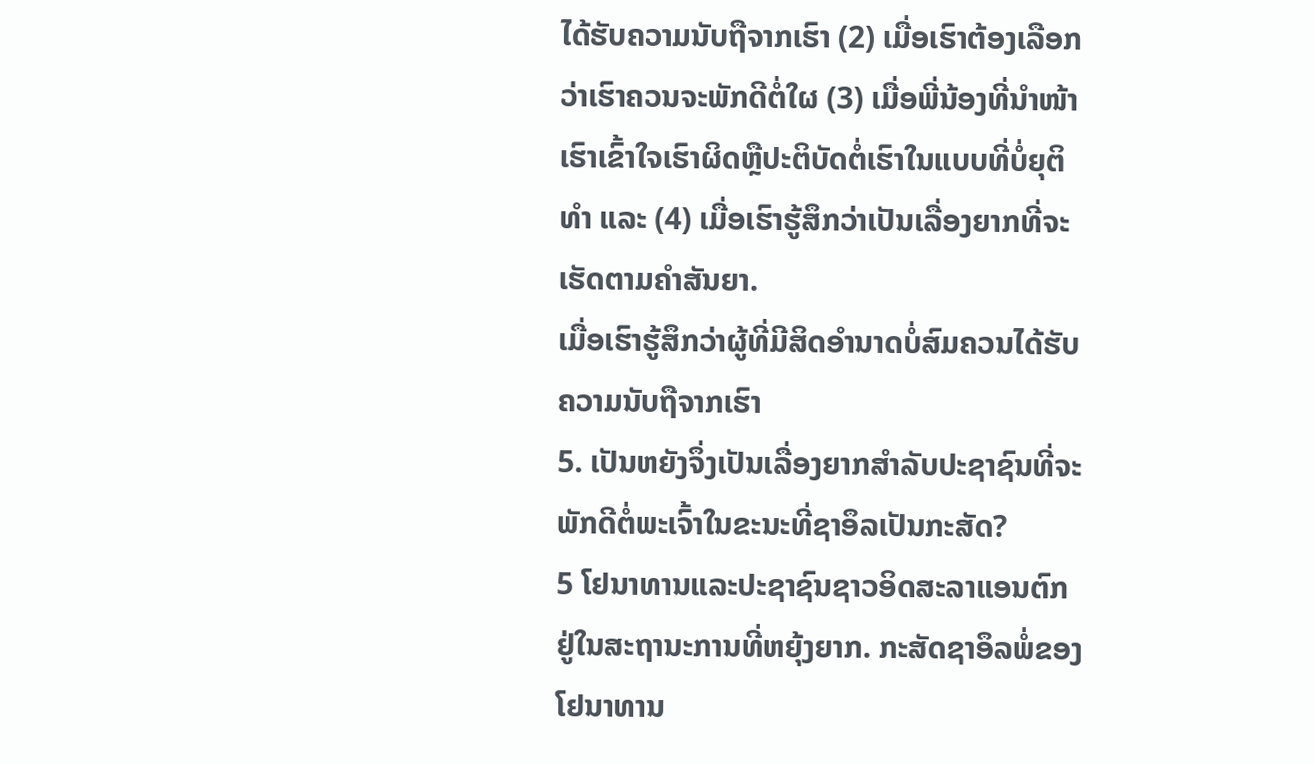ໄດ້ຮັບຄວາມນັບຖືຈາກເຮົາ (2) ເມື່ອເຮົາຕ້ອງເລືອກວ່າເຮົາຄວນຈະພັກດີຕໍ່ໃຜ (3) ເມື່ອພີ່ນ້ອງທີ່ນຳໜ້າເຮົາເຂົ້າໃຈເຮົາຜິດຫຼືປະຕິບັດຕໍ່ເຮົາໃນແບບທີ່ບໍ່ຍຸຕິທຳ ແລະ (4) ເມື່ອເຮົາຮູ້ສຶກວ່າເປັນເລື່ອງຍາກທີ່ຈະເຮັດຕາມຄຳສັນຍາ.
ເມື່ອເຮົາຮູ້ສຶກວ່າຜູ້ທີ່ມີສິດອຳນາດບໍ່ສົມຄວນໄດ້ຮັບຄວາມນັບຖືຈາກເຮົາ
5. ເປັນຫຍັງຈຶ່ງເປັນເລື່ອງຍາກສຳລັບປະຊາຊົນທີ່ຈະພັກດີຕໍ່ພະເຈົ້າໃນຂະນະທີ່ຊາອຶລເປັນກະສັດ?
5 ໂຢນາທານແລະປະຊາຊົນຊາວອິດສະລາແອນຕົກຢູ່ໃນສະຖານະການທີ່ຫຍຸ້ງຍາກ. ກະສັດຊາອຶລພໍ່ຂອງໂຢນາທານ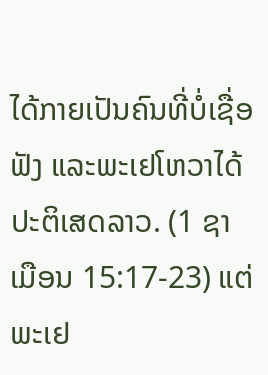ໄດ້ກາຍເປັນຄົນທີ່ບໍ່ເຊື່ອຟັງ ແລະພະເຢໂຫວາໄດ້ປະຕິເສດລາວ. (1 ຊາເມືອນ 15:17-23) ແຕ່ພະເຢ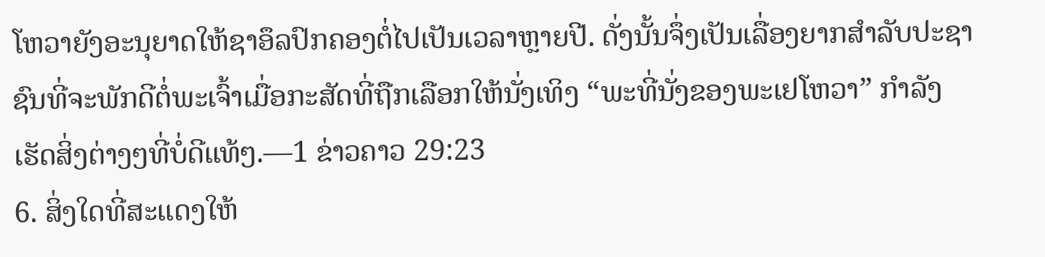ໂຫວາຍັງອະນຸຍາດໃຫ້ຊາອຶລປົກຄອງຕໍ່ໄປເປັນເວລາຫຼາຍປີ. ດັ່ງນັ້ນຈຶ່ງເປັນເລື່ອງຍາກສຳລັບປະຊາຊົນທີ່ຈະພັກດີຕໍ່ພະເຈົ້າເມື່ອກະສັດທີ່ຖືກເລືອກໃຫ້ນັ່ງເທິງ “ພະທີ່ນັ່ງຂອງພະເຢໂຫວາ” ກຳລັງເຮັດສິ່ງຕ່າງໆທີ່ບໍ່ດີແທ້ໆ.—1 ຂ່າວຄາວ 29:23
6. ສິ່ງໃດທີ່ສະແດງໃຫ້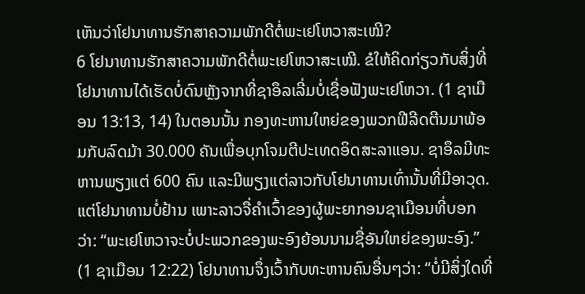ເຫັນວ່າໂຢນາທານຮັກສາຄວາມພັກດີຕໍ່ພະເຢໂຫວາສະເໝີ?
6 ໂຢນາທານຮັກສາຄວາມພັກດີຕໍ່ພະເຢໂຫວາສະເໝີ. ຂໍໃຫ້ຄິດກ່ຽວກັບສິ່ງທີ່ໂຢນາທານໄດ້ເຮັດບໍ່ດົນຫຼັງຈາກທີ່ຊາອຶລເລີ່ມບໍ່ເຊື່ອຟັງພະເຢໂຫວາ. (1 ຊາເມືອນ 13:13, 14) ໃນຕອນນັ້ນ ກອງທະຫານໃຫຍ່ຂອງພວກຟີລີດຕີນມາພ້ອມກັບລົດມ້າ 30.000 ຄັນເພື່ອບຸກໂຈມຕີປະເທດອິດສະລາແອນ. ຊາອຶລມີທະຫານພຽງແຕ່ 600 ຄົນ ແລະມີພຽງແຕ່ລາວກັບໂຢນາທານເທົ່ານັ້ນທີ່ມີອາວຸດ. ແຕ່ໂຢນາທານບໍ່ຢ້ານ ເພາະລາວຈື່ຄຳເວົ້າຂອງຜູ້ພະຍາກອນຊາເມືອນທີ່ບອກວ່າ: “ພະເຢໂຫວາຈະບໍ່ປະພວກຂອງພະອົງຍ້ອນນາມຊື່ອັນໃຫຍ່ຂອງພະອົງ.” (1 ຊາເມືອນ 12:22) ໂຢນາທານຈຶ່ງເວົ້າກັບທະຫານຄົນອື່ນໆວ່າ: “ບໍ່ມີສິ່ງໃດທີ່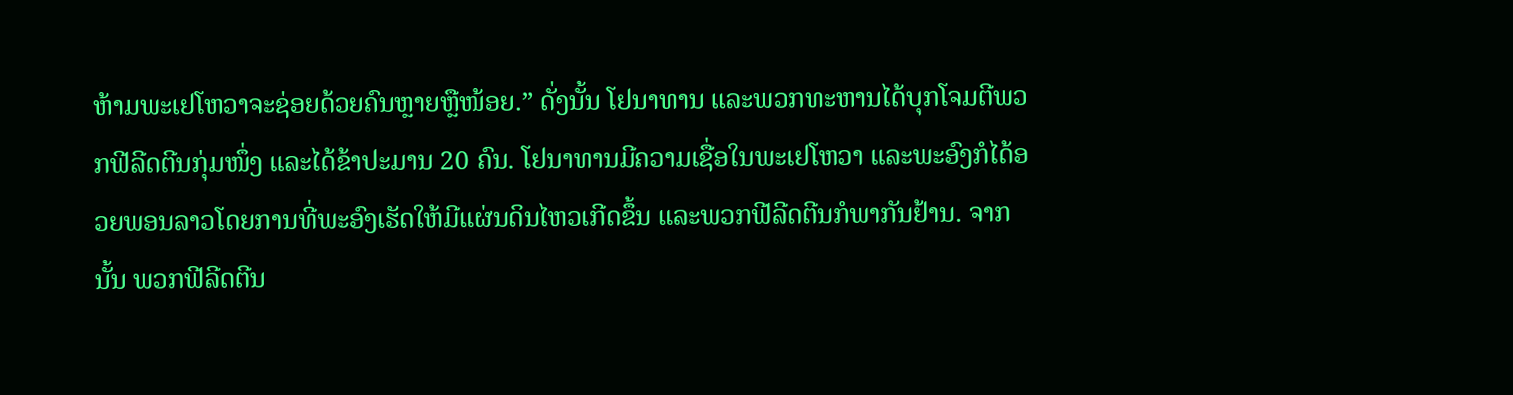ຫ້າມພະເຢໂຫວາຈະຊ່ອຍດ້ວຍຄົນຫຼາຍຫຼືໜ້ອຍ.” ດັ່ງນັ້ນ ໂຢນາທານ ແລະພວກທະຫານໄດ້ບຸກໂຈມຕີພວກຟີລີດຕີນກຸ່ມໜຶ່ງ ແລະໄດ້ຂ້າປະມານ 20 ຄົນ. ໂຢນາທານມີຄວາມເຊື່ອໃນພະເຢໂຫວາ ແລະພະອົງກໍໄດ້ອວຍພອນລາວໂດຍການທີ່ພະອົງເຮັດໃຫ້ມີແຜ່ນດິນໄຫວເກີດຂຶ້ນ ແລະພວກຟີລີດຕີນກໍພາກັນຢ້ານ. ຈາກນັ້ນ ພວກຟີລີດຕີນ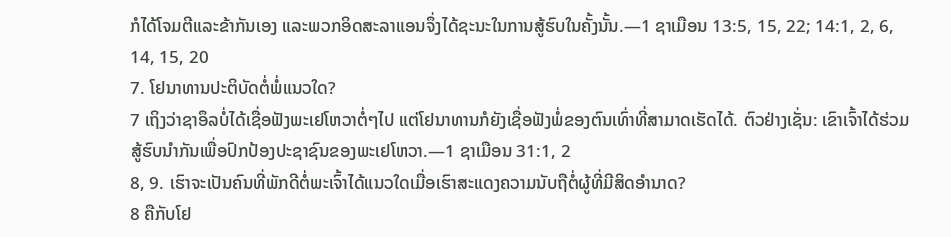ກໍໄດ້ໂຈມຕີແລະຂ້າກັນເອງ ແລະພວກອິດສະລາແອນຈຶ່ງໄດ້ຊະນະໃນການສູ້ຮົບໃນຄັ້ງນັ້ນ.—1 ຊາເມືອນ 13:5, 15, 22; 14:1, 2, 6, 14, 15, 20
7. ໂຢນາທານປະຕິບັດຕໍ່ພໍ່ແນວໃດ?
7 ເຖິງວ່າຊາອຶລບໍ່ໄດ້ເຊື່ອຟັງພະເຢໂຫວາຕໍ່ໆໄປ ແຕ່ໂຢນາທານກໍຍັງເຊື່ອຟັງພໍ່ຂອງຕົນເທົ່າທີ່ສາມາດເຮັດໄດ້. ຕົວຢ່າງເຊັ່ນ: ເຂົາເຈົ້າໄດ້ຮ່ວມສູ້ຮົບນຳກັນເພື່ອປົກປ້ອງປະຊາຊົນຂອງພະເຢໂຫວາ.—1 ຊາເມືອນ 31:1, 2
8, 9. ເຮົາຈະເປັນຄົນທີ່ພັກດີຕໍ່ພະເຈົ້າໄດ້ແນວໃດເມື່ອເຮົາສະແດງຄວາມນັບຖືຕໍ່ຜູ້ທີ່ມີສິດອຳນາດ?
8 ຄືກັບໂຢ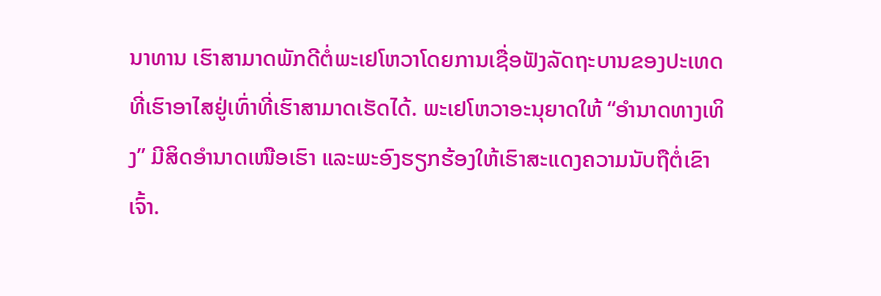ນາທານ ເຮົາສາມາດພັກດີຕໍ່ພະເຢໂຫວາໂດຍການເຊື່ອຟັງລັດຖະບານຂອງປະເທດທີ່ເຮົາອາໄສຢູ່ເທົ່າທີ່ເຮົາສາມາດເຮັດໄດ້. ພະເຢໂຫວາອະນຸຍາດໃຫ້ “ອຳນາດທາງເທິງ” ມີສິດອຳນາດເໜືອເຮົາ ແລະພະອົງຮຽກຮ້ອງໃຫ້ເຮົາສະແດງຄວາມນັບຖືຕໍ່ເຂົາເຈົ້າ.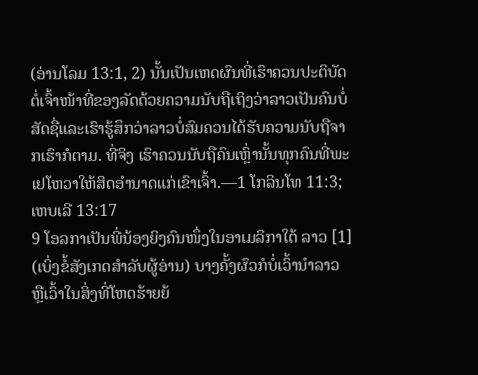(ອ່ານໂລມ 13:1, 2) ນັ້ນເປັນເຫດຜົນທີ່ເຮົາຄວນປະຕິບັດຕໍ່ເຈົ້າໜ້າທີ່ຂອງລັດດ້ວຍຄວາມນັບຖືເຖິງວ່າລາວເປັນຄົນບໍ່ສັດຊື່ແລະເຮົາຮູ້ສຶກວ່າລາວບໍ່ສົມຄວນໄດ້ຮັບຄວາມນັບຖືຈາກເຮົາກໍຕາມ. ທີ່ຈິງ ເຮົາຄວນນັບຖືຄົນເຫຼົ່ານັ້ນທຸກຄົນທີ່ພະເຢໂຫວາໃຫ້ສິດອຳນາດແກ່ເຂົາເຈົ້າ.—1 ໂກລິນໂທ 11:3; ເຫບເລີ 13:17
9 ໂອລກາເປັນພີ່ນ້ອງຍິງຄົນໜຶ່ງໃນອາເມລິກາໃຕ້ ລາວ [1] (ເບິ່ງຂໍ້ສັງເກດສຳລັບຜູ້ອ່ານ) ບາງຄັ້ງຜົວກໍບໍ່ເວົ້ານຳລາວ ຫຼືເວົ້າໃນສິ່ງທີ່ໂຫດຮ້າຍຍ້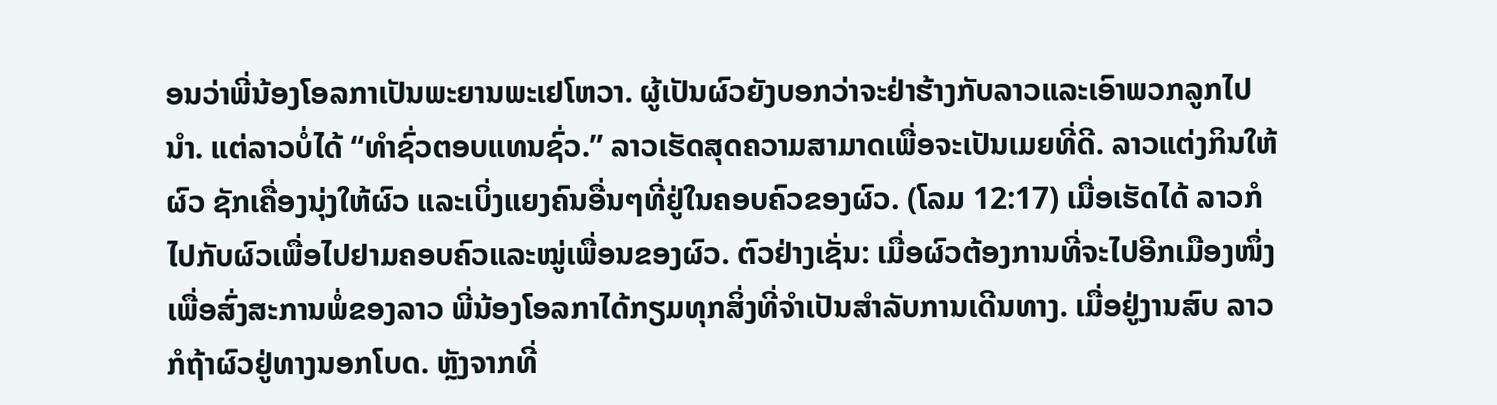ອນວ່າພີ່ນ້ອງໂອລກາເປັນພະຍານພະເຢໂຫວາ. ຜູ້ເປັນຜົວຍັງບອກວ່າຈະຢ່າຮ້າງກັບລາວແລະເອົາພວກລູກໄປນຳ. ແຕ່ລາວບໍ່ໄດ້ “ທຳຊົ່ວຕອບແທນຊົ່ວ.” ລາວເຮັດສຸດຄວາມສາມາດເພື່ອຈະເປັນເມຍທີ່ດີ. ລາວແຕ່ງກິນໃຫ້ຜົວ ຊັກເຄື່ອງນຸ່ງໃຫ້ຜົວ ແລະເບິ່ງແຍງຄົນອື່ນໆທີ່ຢູ່ໃນຄອບຄົວຂອງຜົວ. (ໂລມ 12:17) ເມື່ອເຮັດໄດ້ ລາວກໍໄປກັບຜົວເພື່ອໄປຢາມຄອບຄົວແລະໝູ່ເພື່ອນຂອງຜົວ. ຕົວຢ່າງເຊັ່ນ: ເມື່ອຜົວຕ້ອງການທີ່ຈະໄປອີກເມືອງໜຶ່ງເພື່ອສົ່ງສະການພໍ່ຂອງລາວ ພີ່ນ້ອງໂອລກາໄດ້ກຽມທຸກສິ່ງທີ່ຈຳເປັນສຳລັບການເດີນທາງ. ເມື່ອຢູ່ງານສົບ ລາວກໍຖ້າຜົວຢູ່ທາງນອກໂບດ. ຫຼັງຈາກທີ່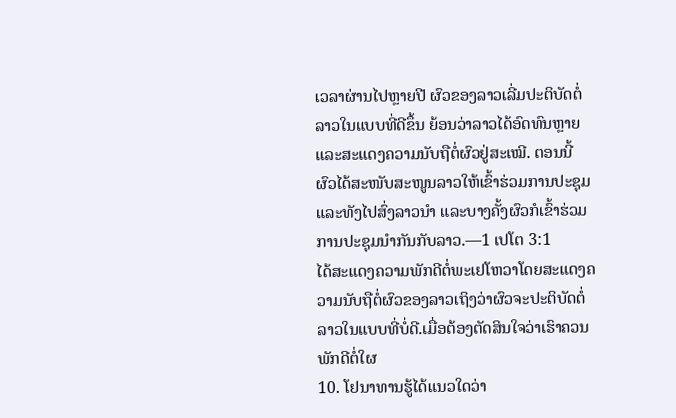ເວລາຜ່ານໄປຫຼາຍປີ ຜົວຂອງລາວເລີ່ມປະຕິບັດຕໍ່ລາວໃນແບບທີ່ດີຂຶ້ນ ຍ້ອນວ່າລາວໄດ້ອົດທົນຫຼາຍແລະສະແດງຄວາມນັບຖືຕໍ່ຜົວຢູ່ສະເໝີ. ຕອນນີ້ ຜົວໄດ້ສະໜັບສະໜູນລາວໃຫ້ເຂົ້າຮ່ວມການປະຊຸມແລະທັງໄປສົ່ງລາວນຳ ແລະບາງຄັ້ງຜົວກໍເຂົ້າຮ່ວມການປະຊຸມນຳກັນກັບລາວ.—1 ເປໂຕ 3:1
ໄດ້ສະແດງຄວາມພັກດີຕໍ່ພະເຢໂຫວາໂດຍສະແດງຄວາມນັບຖືຕໍ່ຜົວຂອງລາວເຖິງວ່າຜົວຈະປະຕິບັດຕໍ່ລາວໃນແບບທີ່ບໍ່ດີ.ເມື່ອຕ້ອງຕັດສິນໃຈວ່າເຮົາຄວນພັກດີຕໍ່ໃຜ
10. ໂຢນາທານຮູ້ໄດ້ແນວໃດວ່າ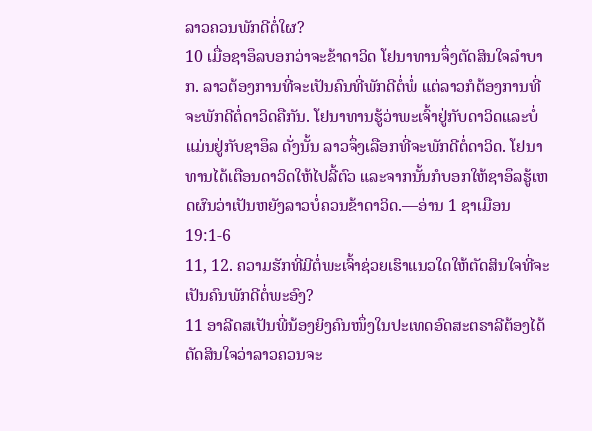ລາວຄວນພັກດີຕໍ່ໃຜ?
10 ເມື່ອຊາອຶລບອກວ່າຈະຂ້າດາວິດ ໂຢນາທານຈຶ່ງຕັດສິນໃຈລຳບາກ. ລາວຕ້ອງການທີ່ຈະເປັນຄົນທີ່ພັກດີຕໍ່ພໍ່ ແຕ່ລາວກໍຕ້ອງການທີ່ຈະພັກດີຕໍ່ດາວິດຄືກັນ. ໂຢນາທານຮູ້ວ່າພະເຈົ້າຢູ່ກັບດາວິດແລະບໍ່ແມ່ນຢູ່ກັບຊາອຶລ ດັ່ງນັ້ນ ລາວຈຶ່ງເລືອກທີ່ຈະພັກດີຕໍ່ດາວິດ. ໂຢນາທານໄດ້ເຕືອນດາວິດໃຫ້ໄປລີ້ຕົວ ແລະຈາກນັ້ນກໍບອກໃຫ້ຊາອຶລຮູ້ເຫດຜົນວ່າເປັນຫຍັງລາວບໍ່ຄວນຂ້າດາວິດ.—ອ່ານ 1 ຊາເມືອນ 19:1-6
11, 12. ຄວາມຮັກທີ່ມີຕໍ່ພະເຈົ້າຊ່ວຍເຮົາແນວໃດໃຫ້ຕັດສິນໃຈທີ່ຈະເປັນຄົນພັກດີຕໍ່ພະອົງ?
11 ອາລີດສເປັນພີ່ນ້ອງຍິງຄົນໜຶ່ງໃນປະເທດອົດສະຕຣາລີຕ້ອງໄດ້ຕັດສິນໃຈວ່າລາວຄວນຈະ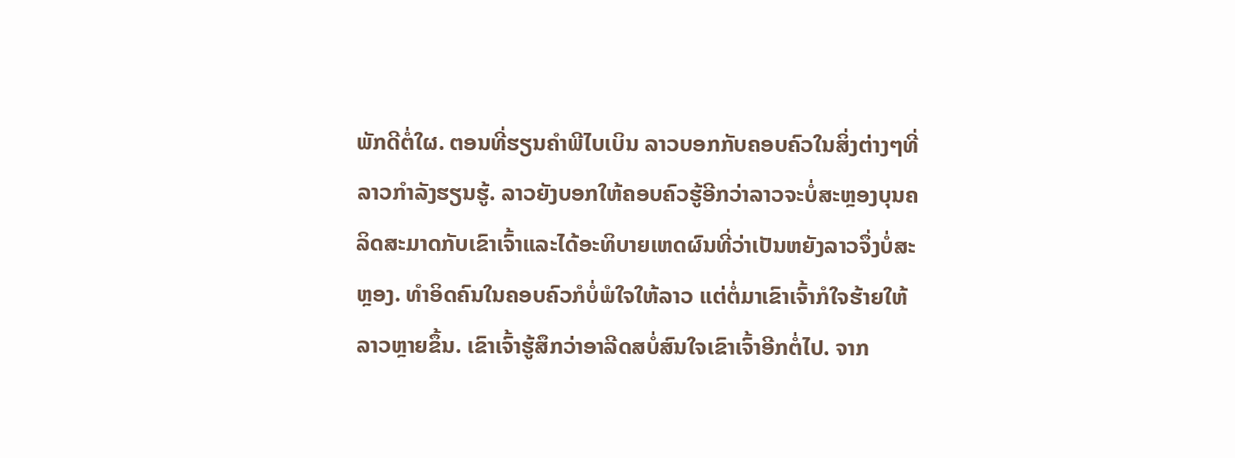ພັກດີຕໍ່ໃຜ. ຕອນທີ່ຮຽນຄຳພີໄບເບິນ ລາວບອກກັບຄອບຄົວໃນສິ່ງຕ່າງໆທີ່ລາວກຳລັງຮຽນຮູ້. ລາວຍັງບອກໃຫ້ຄອບຄົວຮູ້ອີກວ່າລາວຈະບໍ່ສະຫຼອງບຸນຄລິດສະມາດກັບເຂົາເຈົ້າແລະໄດ້ອະທິບາຍເຫດຜົນທີ່ວ່າເປັນຫຍັງລາວຈຶ່ງບໍ່ສະຫຼອງ. ທຳອິດຄົນໃນຄອບຄົວກໍບໍ່ພໍໃຈໃຫ້ລາວ ແຕ່ຕໍ່ມາເຂົາເຈົ້າກໍໃຈຮ້າຍໃຫ້ລາວຫຼາຍຂຶ້ນ. ເຂົາເຈົ້າຮູ້ສຶກວ່າອາລີດສບໍ່ສົນໃຈເຂົາເຈົ້າອີກຕໍ່ໄປ. ຈາກ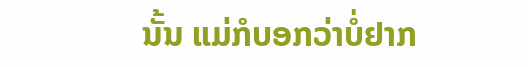ນັ້ນ ແມ່ກໍບອກວ່າບໍ່ຢາກ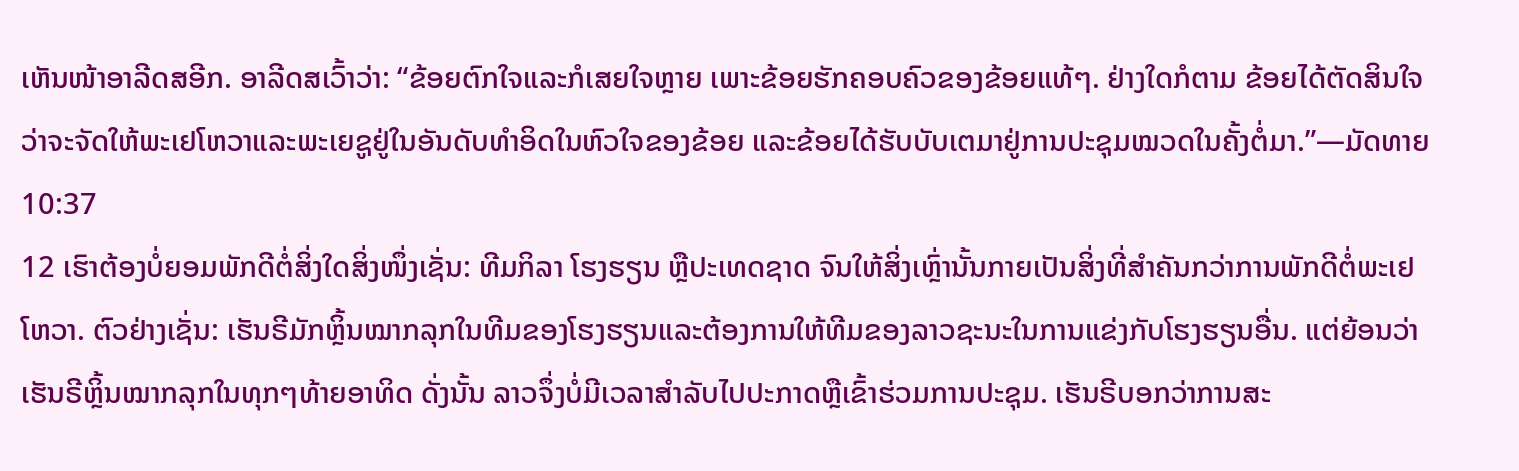ເຫັນໜ້າອາລີດສອີກ. ອາລີດສເວົ້າວ່າ: “ຂ້ອຍຕົກໃຈແລະກໍເສຍໃຈຫຼາຍ ເພາະຂ້ອຍຮັກຄອບຄົວຂອງຂ້ອຍແທ້ໆ. ຢ່າງໃດກໍຕາມ ຂ້ອຍໄດ້ຕັດສິນໃຈວ່າຈະຈັດໃຫ້ພະເຢໂຫວາແລະພະເຍຊູຢູ່ໃນອັນດັບທຳອິດໃນຫົວໃຈຂອງຂ້ອຍ ແລະຂ້ອຍໄດ້ຮັບບັບເຕມາຢູ່ການປະຊຸມໝວດໃນຄັ້ງຕໍ່ມາ.”—ມັດທາຍ 10:37
12 ເຮົາຕ້ອງບໍ່ຍອມພັກດີຕໍ່ສິ່ງໃດສິ່ງໜຶ່ງເຊັ່ນ: ທີມກິລາ ໂຮງຮຽນ ຫຼືປະເທດຊາດ ຈົນໃຫ້ສິ່ງເຫຼົ່ານັ້ນກາຍເປັນສິ່ງທີ່ສຳຄັນກວ່າການພັກດີຕໍ່ພະເຢໂຫວາ. ຕົວຢ່າງເຊັ່ນ: ເຮັນຣີມັກຫຼິ້ນໝາກລຸກໃນທີມຂອງໂຮງຮຽນແລະຕ້ອງການໃຫ້ທີມຂອງລາວຊະນະໃນການແຂ່ງກັບໂຮງຮຽນອື່ນ. ແຕ່ຍ້ອນວ່າເຮັນຣີຫຼິ້ນໝາກລຸກໃນທຸກໆທ້າຍອາທິດ ດັ່ງນັ້ນ ລາວຈຶ່ງບໍ່ມີເວລາສຳລັບໄປປະກາດຫຼືເຂົ້າຮ່ວມການປະຊຸມ. ເຮັນຣີບອກວ່າການສະ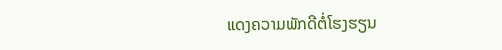ແດງຄວາມພັກດີຕໍ່ໂຮງຮຽນ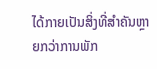ໄດ້ກາຍເປັນສິ່ງທີ່ສຳຄັນຫຼາຍກວ່າການພັກ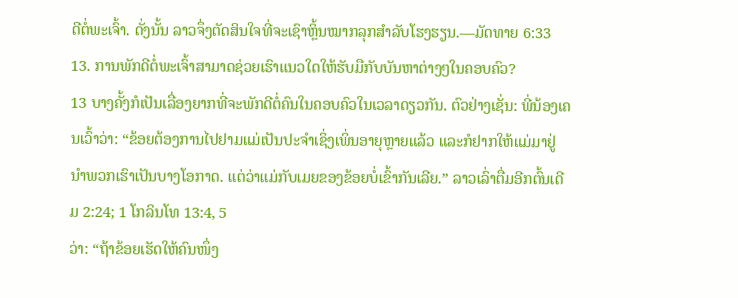ດີຕໍ່ພະເຈົ້າ. ດັ່ງນັ້ນ ລາວຈຶ່ງຕັດສິນໃຈທີ່ຈະເຊົາຫຼິ້ນໝາກລຸກສຳລັບໂຮງຮຽນ.—ມັດທາຍ 6:33
13. ການພັກດີຕໍ່ພະເຈົ້າສາມາດຊ່ວຍເຮົາແນວໃດໃຫ້ຮັບມືກັບບັນຫາຕ່າງໆໃນຄອບຄົວ?
13 ບາງຄັ້ງກໍເປັນເລື່ອງຍາກທີ່ຈະພັກດີຕໍ່ຄົນໃນຄອບຄົວໃນເວລາດຽວກັນ. ຕົວຢ່າງເຊັ່ນ: ພີ່ນ້ອງເຄນເວົ້າວ່າ: “ຂ້ອຍຕ້ອງການໄປຢາມແມ່ເປັນປະຈຳເຊິ່ງເພິ່ນອາຍຸຫຼາຍແລ້ວ ແລະກໍຢາກໃຫ້ແມ່ມາຢູ່ນຳພວກເຮົາເປັນບາງໂອກາດ. ແຕ່ວ່າແມ່ກັບເມຍຂອງຂ້ອຍບໍ່ເຂົ້າກັນເລີຍ.” ລາວເລົ່າຕື່ມອີກຕົ້ນເດີມ 2:24; 1 ໂກລິນໂທ 13:4, 5
ວ່າ: “ຖ້າຂ້ອຍເຮັດໃຫ້ຄົນໜຶ່ງ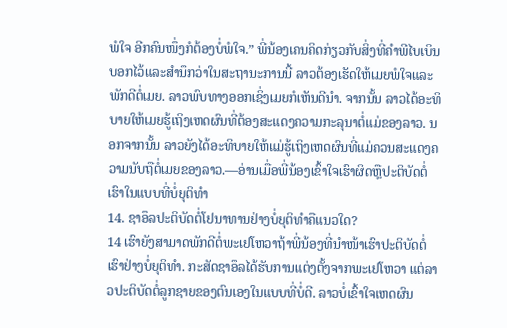ພໍໃຈ ອີກຄົນໜຶ່ງກໍຕ້ອງບໍ່ພໍໃຈ.” ພີ່ນ້ອງເຄນຄິດກ່ຽວກັບສິ່ງທີ່ຄຳພີໄບເບິນບອກໄວ້ແລະສຳນຶກວ່າໃນສະຖານະການນີ້ ລາວຕ້ອງເຮັດໃຫ້ເມຍພໍໃຈແລະພັກດີຕໍ່ເມຍ. ລາວພົບທາງອອກເຊິ່ງເມຍກໍເຫັນດີນຳ. ຈາກນັ້ນ ລາວໄດ້ອະທິບາຍໃຫ້ເມຍຮູ້ເຖິງເຫດຜົນທີ່ຕ້ອງສະແດງຄວາມກະລຸນາຕໍ່ແມ່ຂອງລາວ. ນອກຈາກນັ້ນ ລາວຍັງໄດ້ອະທິບາຍໃຫ້ແມ່ຮູ້ເຖິງເຫດຜົນທີ່ແມ່ຄວນສະແດງຄວາມນັບຖືຕໍ່ເມຍຂອງລາວ.—ອ່ານເມື່ອພີ່ນ້ອງເຂົ້າໃຈເຮົາຜິດຫຼືປະຕິບັດຕໍ່ເຮົາໃນແບບທີ່ບໍ່ຍຸຕິທຳ
14. ຊາອຶລປະຕິບັດຕໍ່ໂຢນາທານຢ່າງບໍ່ຍຸຕິທຳຄືແນວໃດ?
14 ເຮົາຍັງສາມາດພັກດີຕໍ່ພະເຢໂຫວາຖ້າພີ່ນ້ອງທີ່ນຳໜ້າເຮົາປະຕິບັດຕໍ່ເຮົາຢ່າງບໍ່ຍຸຕິທຳ. ກະສັດຊາອຶລໄດ້ຮັບການແຕ່ງຕັ້ງຈາກພະເຢໂຫວາ ແຕ່ລາວປະຕິບັດຕໍ່ລູກຊາຍຂອງຕົນເອງໃນແບບທີ່ບໍ່ດີ. ລາວບໍ່ເຂົ້າໃຈເຫດຜົນ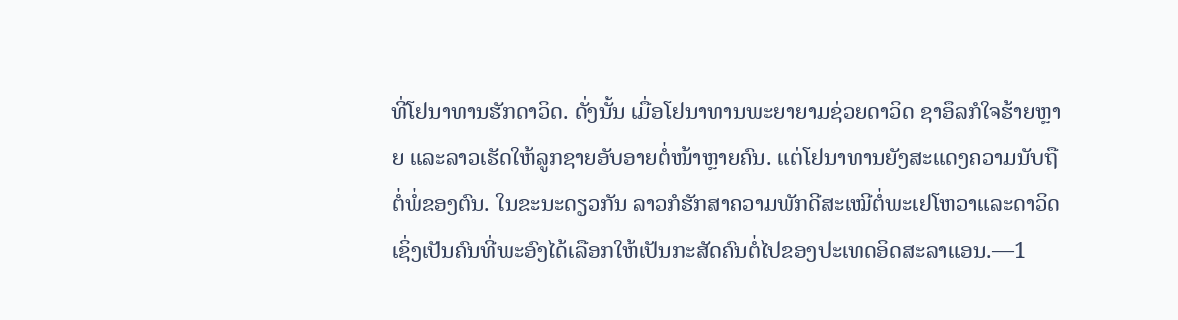ທີ່ໂຢນາທານຮັກດາວິດ. ດັ່ງນັ້ນ ເມື່ອໂຢນາທານພະຍາຍາມຊ່ວຍດາວິດ ຊາອຶລກໍໃຈຮ້າຍຫຼາຍ ແລະລາວເຮັດໃຫ້ລູກຊາຍອັບອາຍຕໍ່ໜ້າຫຼາຍຄົນ. ແຕ່ໂຢນາທານຍັງສະແດງຄວາມນັບຖືຕໍ່ພໍ່ຂອງຕົນ. ໃນຂະນະດຽວກັນ ລາວກໍຮັກສາຄວາມພັກດີສະເໝີຕໍ່ພະເຢໂຫວາແລະດາວິດເຊິ່ງເປັນຄົນທີ່ພະອົງໄດ້ເລືອກໃຫ້ເປັນກະສັດຄົນຕໍ່ໄປຂອງປະເທດອິດສະລາແອນ.—1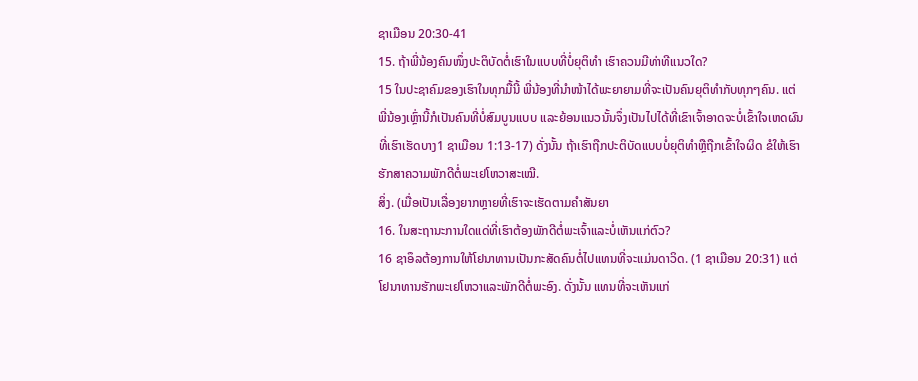ຊາເມືອນ 20:30-41
15. ຖ້າພີ່ນ້ອງຄົນໜຶ່ງປະຕິບັດຕໍ່ເຮົາໃນແບບທີ່ບໍ່ຍຸຕິທຳ ເຮົາຄວນມີທ່າທີແນວໃດ?
15 ໃນປະຊາຄົມຂອງເຮົາໃນທຸກມື້ນີ້ ພີ່ນ້ອງທີ່ນຳໜ້າໄດ້ພະຍາຍາມທີ່ຈະເປັນຄົນຍຸຕິທຳກັບທຸກໆຄົນ. ແຕ່ພີ່ນ້ອງເຫຼົ່ານີ້ກໍເປັນຄົນທີ່ບໍ່ສົມບູນແບບ ແລະຍ້ອນແນວນັ້ນຈຶ່ງເປັນໄປໄດ້ທີ່ເຂົາເຈົ້າອາດຈະບໍ່ເຂົ້າໃຈເຫດຜົນທີ່ເຮົາເຮັດບາງ1 ຊາເມືອນ 1:13-17) ດັ່ງນັ້ນ ຖ້າເຮົາຖືກປະຕິບັດແບບບໍ່ຍຸຕິທຳຫຼືຖືກເຂົ້າໃຈຜິດ ຂໍໃຫ້ເຮົາຮັກສາຄວາມພັກດີຕໍ່ພະເຢໂຫວາສະເໝີ.
ສິ່ງ. (ເມື່ອເປັນເລື່ອງຍາກຫຼາຍທີ່ເຮົາຈະເຮັດຕາມຄຳສັນຍາ
16. ໃນສະຖານະການໃດແດ່ທີ່ເຮົາຕ້ອງພັກດີຕໍ່ພະເຈົ້າແລະບໍ່ເຫັນແກ່ຕົວ?
16 ຊາອຶລຕ້ອງການໃຫ້ໂຢນາທານເປັນກະສັດຄົນຕໍ່ໄປແທນທີ່ຈະແມ່ນດາວິດ. (1 ຊາເມືອນ 20:31) ແຕ່ໂຢນາທານຮັກພະເຢໂຫວາແລະພັກດີຕໍ່ພະອົງ. ດັ່ງນັ້ນ ແທນທີ່ຈະເຫັນແກ່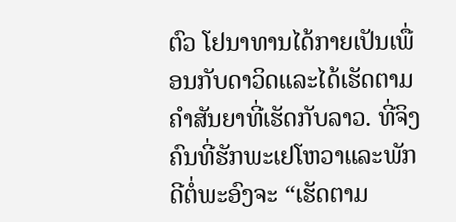ຕົວ ໂຢນາທານໄດ້ກາຍເປັນເພື່ອນກັບດາວິດແລະໄດ້ເຮັດຕາມຄຳສັນຍາທີ່ເຮັດກັບລາວ. ທີ່ຈິງ ຄົນທີ່ຮັກພະເຢໂຫວາແລະພັກດີຕໍ່ພະອົງຈະ “ເຮັດຕາມ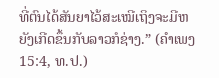ທີ່ຕົນໄດ້ສັນຍາໄວ້ສະເໝີເຖິງຈະມີຫຍັງເກີດຂຶ້ນກັບລາວກໍຊ່າງ.” (ຄຳເພງ 15:4, ທ.ປ.)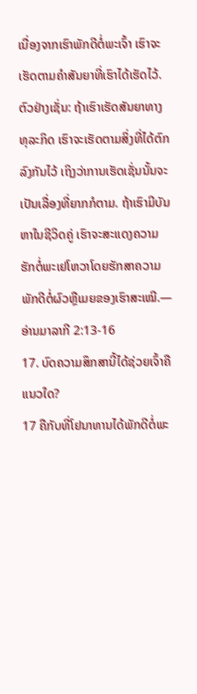ເນື່ອງຈາກເຮົາພັກດີຕໍ່ພະເຈົ້າ ເຮົາຈະເຮັດຕາມຄຳສັນຍາທີ່ເຮົາໄດ້ເຮັດໄວ້. ຕົວຢ່າງເຊັ່ນ: ຖ້າເຮົາເຮັດສັນຍາທາງທຸລະກິດ ເຮົາຈະເຮັດຕາມສິ່ງທີ່ໄດ້ຕົກລົງກັນໄວ້ ເຖິງວ່າການເຮັດເຊັ່ນນັ້ນຈະເປັນເລື່ອງທີ່ຍາກກໍຕາມ. ຖ້າເຮົາມີບັນຫາໃນຊີວິດຄູ່ ເຮົາຈະສະແດງຄວາມຮັກຕໍ່ພະເຢໂຫວາໂດຍຮັກສາຄວາມພັກດີຕໍ່ຜົວຫຼືເມຍຂອງເຮົາສະເໝີ.—ອ່ານມາລາກີ 2:13-16
17. ບົດຄວາມສຶກສານີ້ໄດ້ຊ່ວຍເຈົ້າຄືແນວໃດ?
17 ຄືກັບທີ່ໂຢນາທານໄດ້ພັກດີຕໍ່ພະ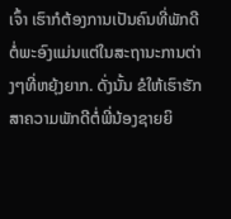ເຈົ້າ ເຮົາກໍຕ້ອງການເປັນຄົນທີ່ພັກດີຕໍ່ພະອົງແມ່ນແຕ່ໃນສະຖານະການຕ່າງໆທີ່ຫຍຸ້ງຍາກ. ດັ່ງນັ້ນ ຂໍໃຫ້ເຮົາຮັກສາຄວາມພັກດີຕໍ່ພີ່ນ້ອງຊາຍຍິ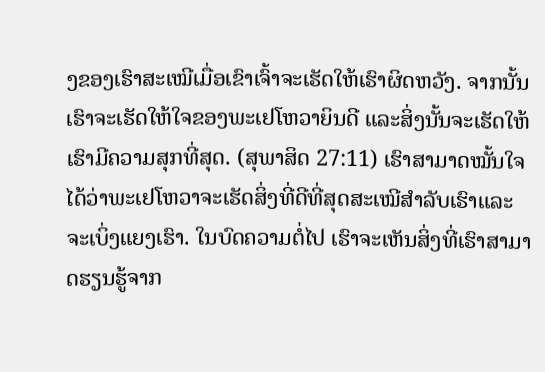ງຂອງເຮົາສະເໝີເມື່ອເຂົາເຈົ້າຈະເຮັດໃຫ້ເຮົາຜິດຫວັງ. ຈາກນັ້ນເຮົາຈະເຮັດໃຫ້ໃຈຂອງພະເຢໂຫວາຍິນດີ ແລະສິ່ງນັ້ນຈະເຮັດໃຫ້ເຮົາມີຄວາມສຸກທີ່ສຸດ. (ສຸພາສິດ 27:11) ເຮົາສາມາດໝັ້ນໃຈໄດ້ວ່າພະເຢໂຫວາຈະເຮັດສິ່ງທີ່ດີທີ່ສຸດສະເໝີສຳລັບເຮົາແລະຈະເບິ່ງແຍງເຮົາ. ໃນບົດຄວາມຕໍ່ໄປ ເຮົາຈະເຫັນສິ່ງທີ່ເຮົາສາມາດຮຽນຮູ້ຈາກ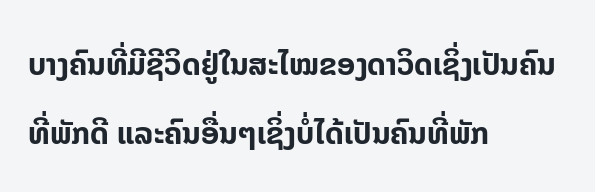ບາງຄົນທີ່ມີຊີວິດຢູ່ໃນສະໄໝຂອງດາວິດເຊິ່ງເປັນຄົນທີ່ພັກດີ ແລະຄົນອື່ນໆເຊິ່ງບໍ່ໄດ້ເປັນຄົນທີ່ພັກ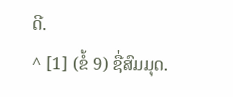ດີ.
^ [1] (ຂໍ້ 9) ຊື່ສົມມຸດ.